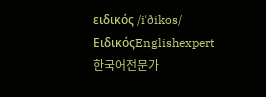ειδικός /iˈðikos/ ΕιδικόςEnglishexpert한국어전문가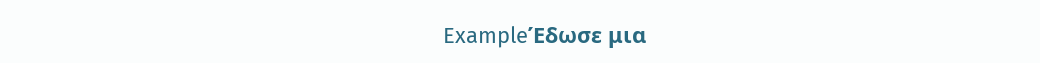ExampleΈδωσε μια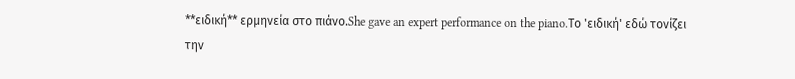**ειδική** ερμηνεία στο πιάνο.She gave an expert performance on the piano.Το 'ειδική' εδώ τονίζει την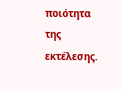ποιότητα της εκτέλεσης.